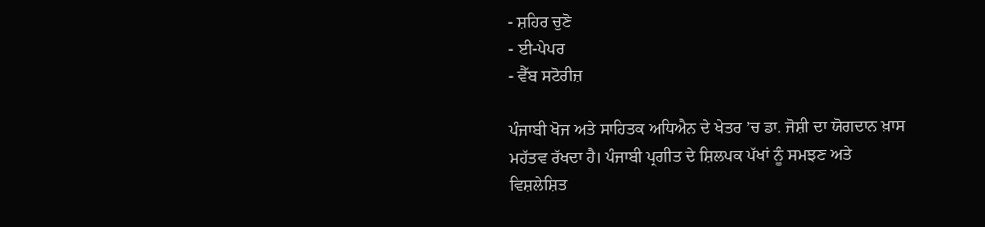- ਸ਼ਹਿਰ ਚੁਣੋ
- ਈ-ਪੇਪਰ
- ਵੈੱਬ ਸਟੋਰੀਜ਼

ਪੰਜਾਬੀ ਖੋਜ ਅਤੇ ਸਾਹਿਤਕ ਅਧਿਐਨ ਦੇ ਖੇਤਰ ’ਚ ਡਾ. ਜੋਸ਼ੀ ਦਾ ਯੋਗਦਾਨ ਖ਼ਾਸ ਮਹੱਤਵ ਰੱਖਦਾ ਹੈ। ਪੰਜਾਬੀ ਪ੍ਰਗੀਤ ਦੇ ਸ਼ਿਲਪਕ ਪੱਖਾਂ ਨੂੰ ਸਮਝਣ ਅਤੇ ਵਿਸ਼ਲੇਸ਼ਿਤ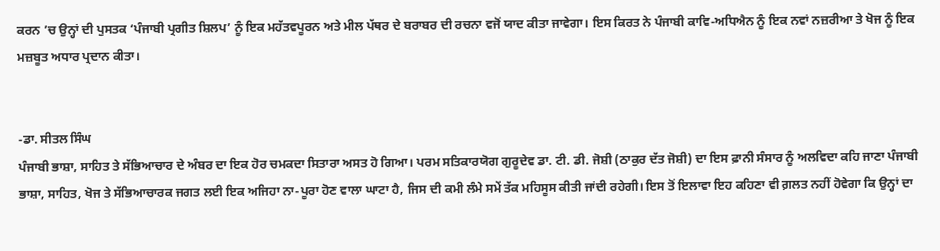ਕਰਨ ’ਚ ਉਨ੍ਹਾਂ ਦੀ ਪੁਸਤਕ ‘ਪੰਜਾਬੀ ਪ੍ਰਗੀਤ ਸ਼ਿਲਪ’ ਨੂੰ ਇਕ ਮਹੱਤਵਪੂਰਨ ਅਤੇ ਮੀਲ ਪੱਥਰ ਦੇ ਬਰਾਬਰ ਦੀ ਰਚਨਾ ਵਜੋਂ ਯਾਦ ਕੀਤਾ ਜਾਵੇਗਾ। ਇਸ ਕਿਰਤ ਨੇ ਪੰਜਾਬੀ ਕਾਵਿ-ਅਧਿਐਨ ਨੂੰ ਇਕ ਨਵਾਂ ਨਜ਼ਰੀਆ ਤੇ ਖੋਜ ਨੂੰ ਇਕ ਮਜ਼ਬੂਤ ਅਧਾਰ ਪ੍ਰਦਾਨ ਕੀਤਾ।


-ਡਾ. ਸੀਤਲ ਸਿੰਘ
ਪੰਜਾਬੀ ਭਾਸ਼ਾ, ਸਾਹਿਤ ਤੇ ਸੱਭਿਆਚਾਰ ਦੇ ਅੰਬਰ ਦਾ ਇਕ ਹੋਰ ਚਮਕਦਾ ਸਿਤਾਰਾ ਅਸਤ ਹੋ ਗਿਆ। ਪਰਮ ਸਤਿਕਾਰਯੋਗ ਗੁਰੂਦੇਵ ਡਾ. ਟੀ. ਡੀ. ਜੋਸ਼ੀ (ਠਾਕੁਰ ਦੱਤ ਜੋਸ਼ੀ) ਦਾ ਇਸ ਫ਼ਾਨੀ ਸੰਸਾਰ ਨੂੰ ਅਲਵਿਦਾ ਕਹਿ ਜਾਣਾ ਪੰਜਾਬੀ ਭਾਸ਼ਾ, ਸਾਹਿਤ, ਖੋਜ ਤੇ ਸੱਭਿਆਚਾਰਕ ਜਗਤ ਲਈ ਇਕ ਅਜਿਹਾ ਨਾ-ਪੂਰਾ ਹੋਣ ਵਾਲਾ ਘਾਟਾ ਹੈ, ਜਿਸ ਦੀ ਕਮੀ ਲੰਮੇ ਸਮੇਂ ਤੱਕ ਮਹਿਸੂਸ ਕੀਤੀ ਜਾਂਦੀ ਰਹੇਗੀ। ਇਸ ਤੋਂ ਇਲਾਵਾ ਇਹ ਕਹਿਣਾ ਵੀ ਗ਼ਲਤ ਨਹੀਂ ਹੋਵੇਗਾ ਕਿ ਉਨ੍ਹਾਂ ਦਾ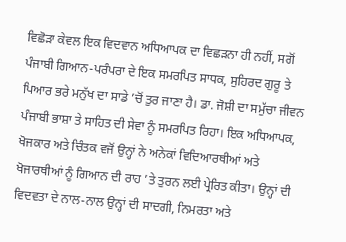ਵਿਛੋੜਾ ਕੇਵਲ ਇਕ ਵਿਦਵਾਨ ਅਧਿਆਪਕ ਦਾ ਵਿਛੜਨਾ ਹੀ ਨਹੀਂ, ਸਗੋਂ ਪੰਜਾਬੀ ਗਿਆਨ-ਪਰੰਪਰਾ ਦੇ ਇਕ ਸਮਰਪਿਤ ਸਾਧਕ, ਸੁਹਿਰਦ ਗੁਰੂ ਤੇ ਪਿਆਰ ਭਰੇ ਮਨੁੱਖ ਦਾ ਸਾਡੇ ’ਚੋਂ ਤੁਰ ਜਾਣਾ ਹੈ। ਡਾ. ਜੋਸ਼ੀ ਦਾ ਸਮੁੱਚਾ ਜੀਵਨ ਪੰਜਾਬੀ ਭਾਸ਼ਾ ਤੇ ਸਾਹਿਤ ਦੀ ਸੇਵਾ ਨੂੰ ਸਮਰਪਿਤ ਰਿਹਾ। ਇਕ ਅਧਿਆਪਕ, ਖੋਜਕਾਰ ਅਤੇ ਚਿੰਤਕ ਵਜੋਂ ਉਨ੍ਹਾਂ ਨੇ ਅਨੇਕਾਂ ਵਿਦਿਆਰਥੀਆਂ ਅਤੇ ਖੋਜਾਰਥੀਆਂ ਨੂੰ ਗਿਆਨ ਦੀ ਰਾਹ ’ਤੇ ਤੁਰਨ ਲਈ ਪ੍ਰੇਰਿਤ ਕੀਤਾ। ਉਨ੍ਹਾਂ ਦੀ ਵਿਦਵਤਾ ਦੇ ਨਾਲ-ਨਾਲ ਉਨ੍ਹਾਂ ਦੀ ਸਾਦਗੀ, ਨਿਮਰਤਾ ਅਤੇ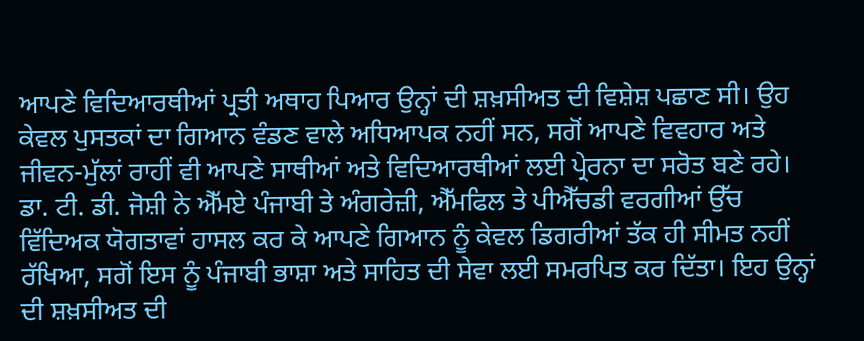ਆਪਣੇ ਵਿਦਿਆਰਥੀਆਂ ਪ੍ਰਤੀ ਅਥਾਹ ਪਿਆਰ ਉਨ੍ਹਾਂ ਦੀ ਸ਼ਖ਼ਸੀਅਤ ਦੀ ਵਿਸ਼ੇਸ਼ ਪਛਾਣ ਸੀ। ਉਹ ਕੇਵਲ ਪੁਸਤਕਾਂ ਦਾ ਗਿਆਨ ਵੰਡਣ ਵਾਲੇ ਅਧਿਆਪਕ ਨਹੀਂ ਸਨ, ਸਗੋਂ ਆਪਣੇ ਵਿਵਹਾਰ ਅਤੇ ਜੀਵਨ-ਮੁੱਲਾਂ ਰਾਹੀਂ ਵੀ ਆਪਣੇ ਸਾਥੀਆਂ ਅਤੇ ਵਿਦਿਆਰਥੀਆਂ ਲਈ ਪ੍ਰੇਰਨਾ ਦਾ ਸਰੋਤ ਬਣੇ ਰਹੇ।
ਡਾ. ਟੀ. ਡੀ. ਜੋਸ਼ੀ ਨੇ ਐੱਮਏ ਪੰਜਾਬੀ ਤੇ ਅੰਗਰੇਜ਼ੀ, ਐੱਮਫਿਲ ਤੇ ਪੀਐੱਚਡੀ ਵਰਗੀਆਂ ਉੱਚ ਵਿੱਦਿਅਕ ਯੋਗਤਾਵਾਂ ਹਾਸਲ ਕਰ ਕੇ ਆਪਣੇ ਗਿਆਨ ਨੂੰ ਕੇਵਲ ਡਿਗਰੀਆਂ ਤੱਕ ਹੀ ਸੀਮਤ ਨਹੀਂ ਰੱਖਿਆ, ਸਗੋਂ ਇਸ ਨੂੰ ਪੰਜਾਬੀ ਭਾਸ਼ਾ ਅਤੇ ਸਾਹਿਤ ਦੀ ਸੇਵਾ ਲਈ ਸਮਰਪਿਤ ਕਰ ਦਿੱਤਾ। ਇਹ ਉਨ੍ਹਾਂ ਦੀ ਸ਼ਖ਼ਸੀਅਤ ਦੀ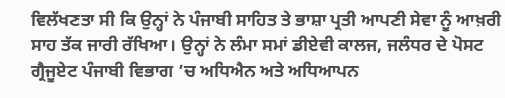ਵਿਲੱਖਣਤਾ ਸੀ ਕਿ ਉਨ੍ਹਾਂ ਨੇ ਪੰਜਾਬੀ ਸਾਹਿਤ ਤੇ ਭਾਸ਼ਾ ਪ੍ਰਤੀ ਆਪਣੀ ਸੇਵਾ ਨੂੰ ਆਖ਼ਰੀ ਸਾਹ ਤੱਕ ਜਾਰੀ ਰੱਖਿਆ। ਉਨ੍ਹਾਂ ਨੇ ਲੰਮਾ ਸਮਾਂ ਡੀਏਵੀ ਕਾਲਜ, ਜਲੰਧਰ ਦੇ ਪੋਸਟ ਗ੍ਰੈਜੂਏਟ ਪੰਜਾਬੀ ਵਿਭਾਗ ’ਚ ਅਧਿਐਨ ਅਤੇ ਅਧਿਆਪਨ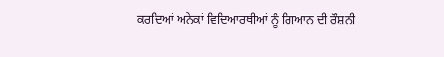ਕਰਦਿਆਂ ਅਨੇਕਾਂ ਵਿਦਿਆਰਥੀਆਂ ਨੂੰ ਗਿਆਨ ਦੀ ਰੌਸ਼ਨੀ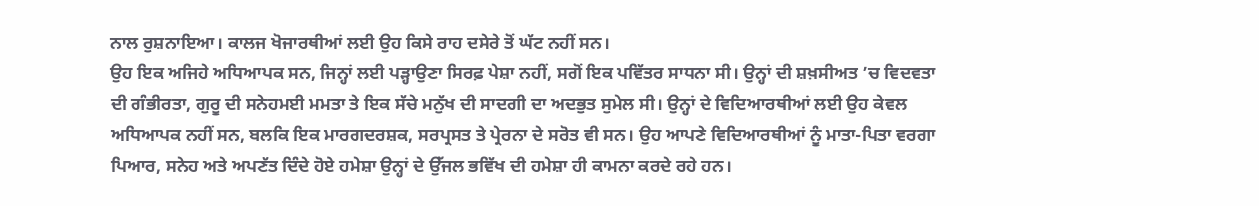ਨਾਲ ਰੁਸ਼ਨਾਇਆ। ਕਾਲਜ ਖੋਜਾਰਥੀਆਂ ਲਈ ਉਹ ਕਿਸੇ ਰਾਹ ਦਸੇਰੇ ਤੋਂ ਘੱਟ ਨਹੀਂ ਸਨ।
ਉਹ ਇਕ ਅਜਿਹੇ ਅਧਿਆਪਕ ਸਨ, ਜਿਨ੍ਹਾਂ ਲਈ ਪੜ੍ਹਾਉਣਾ ਸਿਰਫ਼ ਪੇਸ਼ਾ ਨਹੀਂ, ਸਗੋਂ ਇਕ ਪਵਿੱਤਰ ਸਾਧਨਾ ਸੀ। ਉਨ੍ਹਾਂ ਦੀ ਸ਼ਖ਼ਸੀਅਤ ’ਚ ਵਿਦਵਤਾ ਦੀ ਗੰਭੀਰਤਾ, ਗੁਰੂ ਦੀ ਸਨੇਹਮਈ ਮਮਤਾ ਤੇ ਇਕ ਸੱਚੇ ਮਨੁੱਖ ਦੀ ਸਾਦਗੀ ਦਾ ਅਦਭੁਤ ਸੁਮੇਲ ਸੀ। ਉਨ੍ਹਾਂ ਦੇ ਵਿਦਿਆਰਥੀਆਂ ਲਈ ਉਹ ਕੇਵਲ ਅਧਿਆਪਕ ਨਹੀਂ ਸਨ, ਬਲਕਿ ਇਕ ਮਾਰਗਦਰਸ਼ਕ, ਸਰਪ੍ਰਸਤ ਤੇ ਪ੍ਰੇਰਨਾ ਦੇ ਸਰੋਤ ਵੀ ਸਨ। ਉਹ ਆਪਣੇ ਵਿਦਿਆਰਥੀਆਂ ਨੂੰ ਮਾਤਾ-ਪਿਤਾ ਵਰਗਾ ਪਿਆਰ, ਸਨੇਹ ਅਤੇ ਅਪਣੱਤ ਦਿੰਦੇ ਹੋਏ ਹਮੇਸ਼ਾ ਉਨ੍ਹਾਂ ਦੇ ਉੱਜਲ ਭਵਿੱਖ ਦੀ ਹਮੇਸ਼ਾ ਹੀ ਕਾਮਨਾ ਕਰਦੇ ਰਹੇ ਹਨ।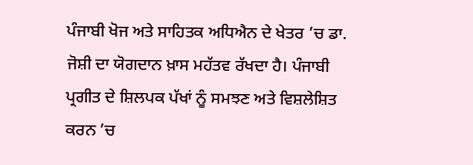ਪੰਜਾਬੀ ਖੋਜ ਅਤੇ ਸਾਹਿਤਕ ਅਧਿਐਨ ਦੇ ਖੇਤਰ ’ਚ ਡਾ. ਜੋਸ਼ੀ ਦਾ ਯੋਗਦਾਨ ਖ਼ਾਸ ਮਹੱਤਵ ਰੱਖਦਾ ਹੈ। ਪੰਜਾਬੀ ਪ੍ਰਗੀਤ ਦੇ ਸ਼ਿਲਪਕ ਪੱਖਾਂ ਨੂੰ ਸਮਝਣ ਅਤੇ ਵਿਸ਼ਲੇਸ਼ਿਤ ਕਰਨ ’ਚ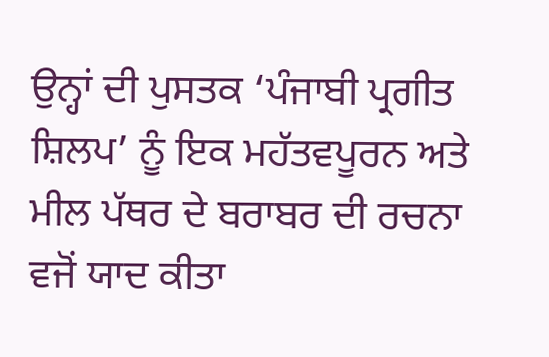ਉਨ੍ਹਾਂ ਦੀ ਪੁਸਤਕ ‘ਪੰਜਾਬੀ ਪ੍ਰਗੀਤ ਸ਼ਿਲਪ’ ਨੂੰ ਇਕ ਮਹੱਤਵਪੂਰਨ ਅਤੇ ਮੀਲ ਪੱਥਰ ਦੇ ਬਰਾਬਰ ਦੀ ਰਚਨਾ ਵਜੋਂ ਯਾਦ ਕੀਤਾ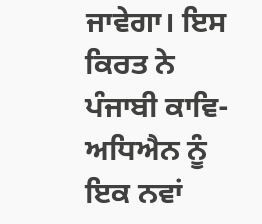ਜਾਵੇਗਾ। ਇਸ ਕਿਰਤ ਨੇ ਪੰਜਾਬੀ ਕਾਵਿ-ਅਧਿਐਨ ਨੂੰ ਇਕ ਨਵਾਂ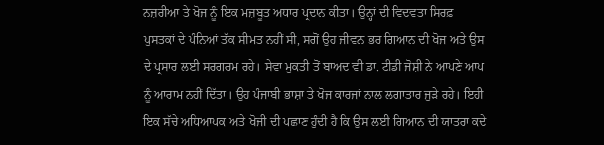ਨਜ਼ਰੀਆ ਤੇ ਖੋਜ ਨੂੰ ਇਕ ਮਜ਼ਬੂਤ ਅਧਾਰ ਪ੍ਰਦਾਨ ਕੀਤਾ। ਉਨ੍ਹਾਂ ਦੀ ਵਿਦਵਤਾ ਸਿਰਫ਼ ਪੁਸਤਕਾਂ ਦੇ ਪੰਨਿਆਂ ਤੱਕ ਸੀਮਤ ਨਹੀਂ ਸੀ, ਸਗੋਂ ਉਹ ਜੀਵਨ ਭਰ ਗਿਆਨ ਦੀ ਖੋਜ ਅਤੇ ਉਸ ਦੇ ਪ੍ਰਸਾਰ ਲਈ ਸਰਗਰਮ ਰਹੇ। ਸੇਵਾ ਮੁਕਤੀ ਤੋਂ ਬਾਅਦ ਵੀ ਡਾ. ਟੀਡੀ ਜੋਸ਼ੀ ਨੇ ਆਪਣੇ ਆਪ ਨੂੰ ਆਰਾਮ ਨਹੀਂ ਦਿੱਤਾ। ਉਹ ਪੰਜਾਬੀ ਭਾਸ਼ਾ ਤੇ ਖੋਜ ਕਾਰਜਾਂ ਨਾਲ ਲਗਾਤਾਰ ਜੁੜੇ ਰਹੇ। ਇਹੀ ਇਕ ਸੱਚੇ ਅਧਿਆਪਕ ਅਤੇ ਖੋਜੀ ਦੀ ਪਛਾਣ ਹੁੰਦੀ ਹੈ ਕਿ ਉਸ ਲਈ ਗਿਆਨ ਦੀ ਯਾਤਰਾ ਕਦੇ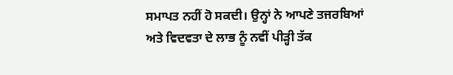ਸਮਾਪਤ ਨਹੀਂ ਹੋ ਸਕਦੀ। ਉਨ੍ਹਾਂ ਨੇ ਆਪਣੇ ਤਜਰਬਿਆਂ ਅਤੇ ਵਿਦਵਤਾ ਦੇ ਲਾਭ ਨੂੰ ਨਵੀਂ ਪੀੜ੍ਹੀ ਤੱਕ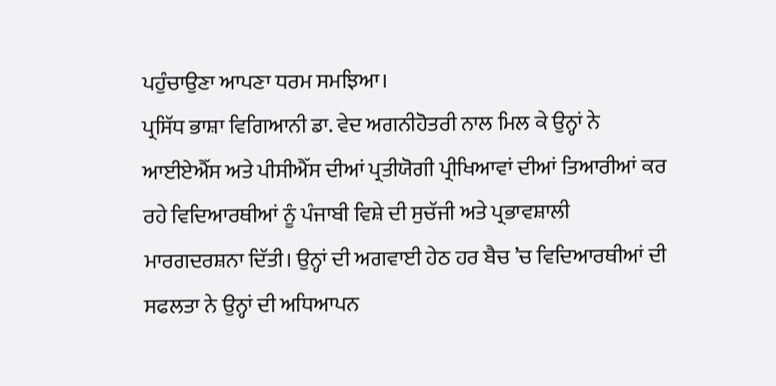ਪਹੁੰਚਾਉਣਾ ਆਪਣਾ ਧਰਮ ਸਮਝਿਆ।
ਪ੍ਰਸਿੱਧ ਭਾਸ਼ਾ ਵਿਗਿਆਨੀ ਡਾ. ਵੇਦ ਅਗਨੀਹੋਤਰੀ ਨਾਲ ਮਿਲ ਕੇ ਉਨ੍ਹਾਂ ਨੇ ਆਈਏਐੱਸ ਅਤੇ ਪੀਸੀਐੱਸ ਦੀਆਂ ਪ੍ਰਤੀਯੋਗੀ ਪ੍ਰੀਖਿਆਵਾਂ ਦੀਆਂ ਤਿਆਰੀਆਂ ਕਰ ਰਹੇ ਵਿਦਿਆਰਥੀਆਂ ਨੂੰ ਪੰਜਾਬੀ ਵਿਸ਼ੇ ਦੀ ਸੁਚੱਜੀ ਅਤੇ ਪ੍ਰਭਾਵਸ਼ਾਲੀ ਮਾਰਗਦਰਸ਼ਨਾ ਦਿੱਤੀ। ਉਨ੍ਹਾਂ ਦੀ ਅਗਵਾਈ ਹੇਠ ਹਰ ਬੈਚ ’ਚ ਵਿਦਿਆਰਥੀਆਂ ਦੀ ਸਫਲਤਾ ਨੇ ਉਨ੍ਹਾਂ ਦੀ ਅਧਿਆਪਨ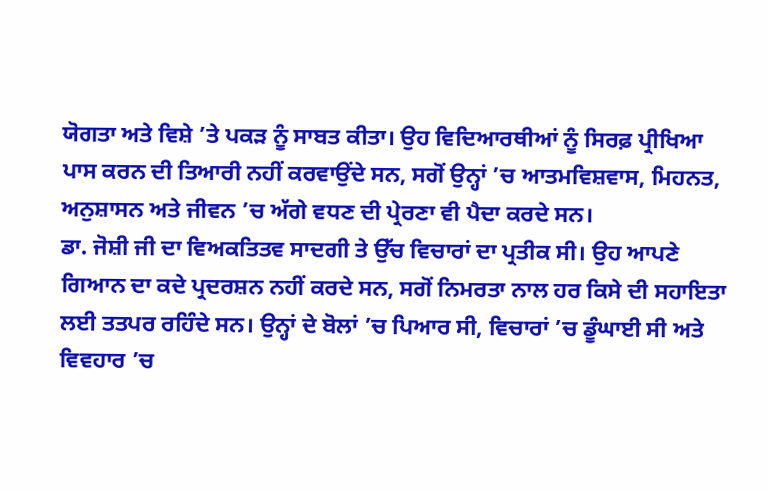ਯੋਗਤਾ ਅਤੇ ਵਿਸ਼ੇ ’ਤੇ ਪਕੜ ਨੂੰ ਸਾਬਤ ਕੀਤਾ। ਉਹ ਵਿਦਿਆਰਥੀਆਂ ਨੂੰ ਸਿਰਫ਼ ਪ੍ਰੀਖਿਆ ਪਾਸ ਕਰਨ ਦੀ ਤਿਆਰੀ ਨਹੀਂ ਕਰਵਾਉਂਦੇ ਸਨ, ਸਗੋਂ ਉਨ੍ਹਾਂ ’ਚ ਆਤਮਵਿਸ਼ਵਾਸ, ਮਿਹਨਤ, ਅਨੁਸ਼ਾਸਨ ਅਤੇ ਜੀਵਨ ’ਚ ਅੱਗੇ ਵਧਣ ਦੀ ਪ੍ਰੇਰਣਾ ਵੀ ਪੈਦਾ ਕਰਦੇ ਸਨ।
ਡਾ. ਜੋਸ਼ੀ ਜੀ ਦਾ ਵਿਅਕਤਿਤਵ ਸਾਦਗੀ ਤੇ ਉੱਚ ਵਿਚਾਰਾਂ ਦਾ ਪ੍ਰਤੀਕ ਸੀ। ਉਹ ਆਪਣੇ ਗਿਆਨ ਦਾ ਕਦੇ ਪ੍ਰਦਰਸ਼ਨ ਨਹੀਂ ਕਰਦੇ ਸਨ, ਸਗੋਂ ਨਿਮਰਤਾ ਨਾਲ ਹਰ ਕਿਸੇ ਦੀ ਸਹਾਇਤਾ ਲਈ ਤਤਪਰ ਰਹਿੰਦੇ ਸਨ। ਉਨ੍ਹਾਂ ਦੇ ਬੋਲਾਂ ’ਚ ਪਿਆਰ ਸੀ, ਵਿਚਾਰਾਂ ’ਚ ਡੂੰਘਾਈ ਸੀ ਅਤੇ ਵਿਵਹਾਰ ’ਚ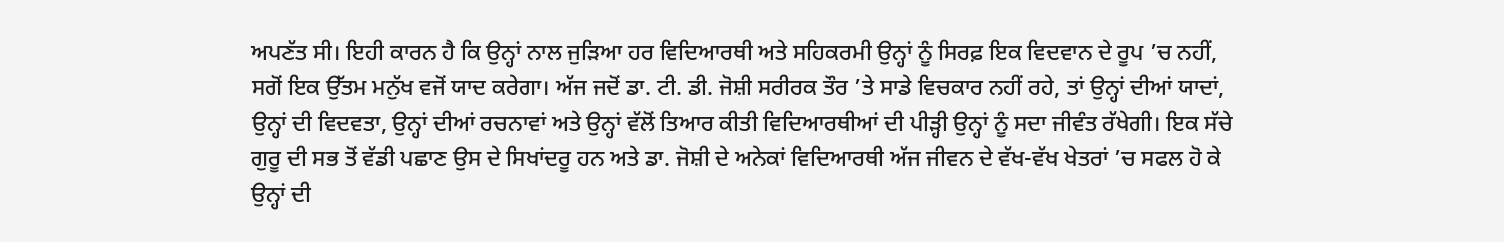ਅਪਣੱਤ ਸੀ। ਇਹੀ ਕਾਰਨ ਹੈ ਕਿ ਉਨ੍ਹਾਂ ਨਾਲ ਜੁੜਿਆ ਹਰ ਵਿਦਿਆਰਥੀ ਅਤੇ ਸਹਿਕਰਮੀ ਉਨ੍ਹਾਂ ਨੂੰ ਸਿਰਫ਼ ਇਕ ਵਿਦਵਾਨ ਦੇ ਰੂਪ ’ਚ ਨਹੀਂ, ਸਗੋਂ ਇਕ ਉੱਤਮ ਮਨੁੱਖ ਵਜੋਂ ਯਾਦ ਕਰੇਗਾ। ਅੱਜ ਜਦੋਂ ਡਾ. ਟੀ. ਡੀ. ਜੋਸ਼ੀ ਸਰੀਰਕ ਤੌਰ ’ਤੇ ਸਾਡੇ ਵਿਚਕਾਰ ਨਹੀਂ ਰਹੇ, ਤਾਂ ਉਨ੍ਹਾਂ ਦੀਆਂ ਯਾਦਾਂ, ਉਨ੍ਹਾਂ ਦੀ ਵਿਦਵਤਾ, ਉਨ੍ਹਾਂ ਦੀਆਂ ਰਚਨਾਵਾਂ ਅਤੇ ਉਨ੍ਹਾਂ ਵੱਲੋਂ ਤਿਆਰ ਕੀਤੀ ਵਿਦਿਆਰਥੀਆਂ ਦੀ ਪੀੜ੍ਹੀ ਉਨ੍ਹਾਂ ਨੂੰ ਸਦਾ ਜੀਵੰਤ ਰੱਖੇਗੀ। ਇਕ ਸੱਚੇ ਗੁਰੂ ਦੀ ਸਭ ਤੋਂ ਵੱਡੀ ਪਛਾਣ ਉਸ ਦੇ ਸਿਖਾਂਦਰੂ ਹਨ ਅਤੇ ਡਾ. ਜੋਸ਼ੀ ਦੇ ਅਨੇਕਾਂ ਵਿਦਿਆਰਥੀ ਅੱਜ ਜੀਵਨ ਦੇ ਵੱਖ-ਵੱਖ ਖੇਤਰਾਂ ’ਚ ਸਫਲ ਹੋ ਕੇ ਉਨ੍ਹਾਂ ਦੀ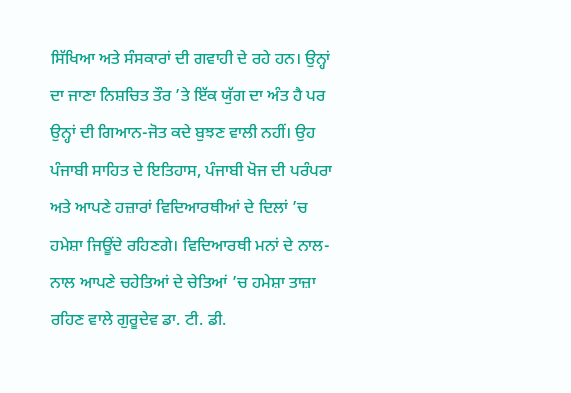ਸਿੱਖਿਆ ਅਤੇ ਸੰਸਕਾਰਾਂ ਦੀ ਗਵਾਹੀ ਦੇ ਰਹੇ ਹਨ। ਉਨ੍ਹਾਂ ਦਾ ਜਾਣਾ ਨਿਸ਼ਚਿਤ ਤੌਰ ’ਤੇ ਇੱਕ ਯੁੱਗ ਦਾ ਅੰਤ ਹੈ ਪਰ ਉਨ੍ਹਾਂ ਦੀ ਗਿਆਨ-ਜੋਤ ਕਦੇ ਬੁਝਣ ਵਾਲੀ ਨਹੀਂ। ਉਹ ਪੰਜਾਬੀ ਸਾਹਿਤ ਦੇ ਇਤਿਹਾਸ, ਪੰਜਾਬੀ ਖੋਜ ਦੀ ਪਰੰਪਰਾ ਅਤੇ ਆਪਣੇ ਹਜ਼ਾਰਾਂ ਵਿਦਿਆਰਥੀਆਂ ਦੇ ਦਿਲਾਂ ’ਚ ਹਮੇਸ਼ਾ ਜਿਊਂਦੇ ਰਹਿਣਗੇ। ਵਿਦਿਆਰਥੀ ਮਨਾਂ ਦੇ ਨਾਲ-ਨਾਲ ਆਪਣੇ ਚਹੇਤਿਆਂ ਦੇ ਚੇਤਿਆਂ ’ਚ ਹਮੇਸ਼ਾ ਤਾਜ਼ਾ ਰਹਿਣ ਵਾਲੇ ਗੁਰੂਦੇਵ ਡਾ. ਟੀ. ਡੀ.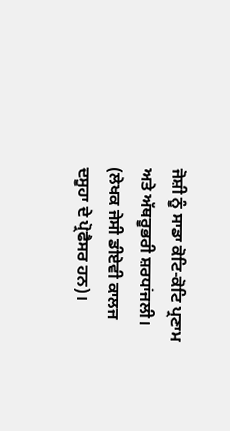ਜੋਸ਼ੀ ਨੂੰ ਸਾਡਾ ਕੋਟਿ-ਕੋਟਿ ਪ੍ਰਣਾਮ ਅਤੇ ਅੱਥਰੂਭਰੀ ਸ਼ਰਧਾਂਜਲੀ।
(ਲੇਖਕ ਜੇਸੀ ਡੀਏਵੀ ਕਾਲਜ ਦਸੂਹਾ ਦੇ ਪ੍ਰੋਫੈਸਰ ਹਨ)।